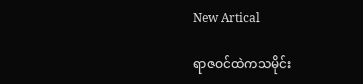New Artical

ရာဇဝင်ထဲကသမိုင်း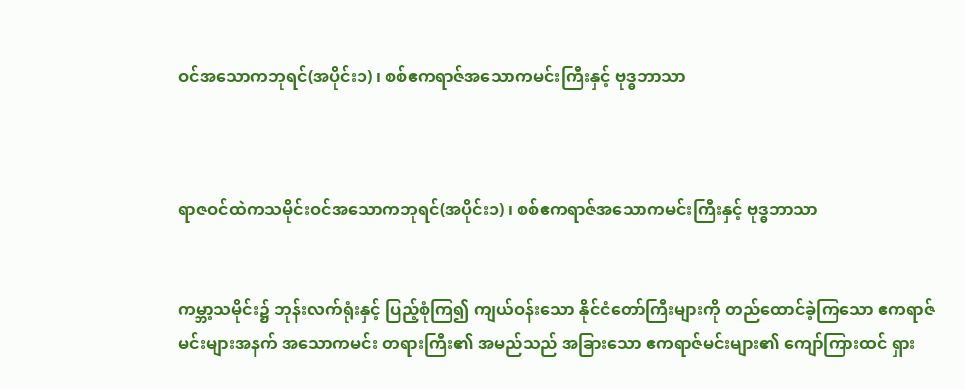ဝင်အသောကဘုရင်(အပိုင်း၁) ၊ စစ်ဧကရာဇ်အသောကမင်းကြီးနှင့် ဗုဒ္ဓဘာသာ



ရာဇဝင်ထဲကသမိုင်းဝင်အသောကဘုရင်(အပိုင်း၁) ၊ စစ်ဧကရာဇ်အသောကမင်းကြီးနှင့် ဗုဒ္ဓဘာသာ


ကမ္ဘာ့သမိုင်း၌ ဘုန်းလက်ရုံးနှင့် ပြည့်စုံကြ၍ ကျယ်ဝန်းသော နိုင်ငံတော်ကြီးများကို တည်ထောင်ခဲ့ကြသော ဧကရာဇ်မင်းများအနက် အသောကမင်း တရားကြီး၏ အမည်သည် အခြားသော ဧကရာဇ်မင်းများ၏ ကျော်ကြားထင် ရှား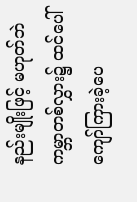နည်းမျိုးဖြင့် မဟုတ်ဘဲ ကမ္ဘာတစ်လွှား၌ ထင်ပေါ် ကျော်ကြားခဲ့ပေ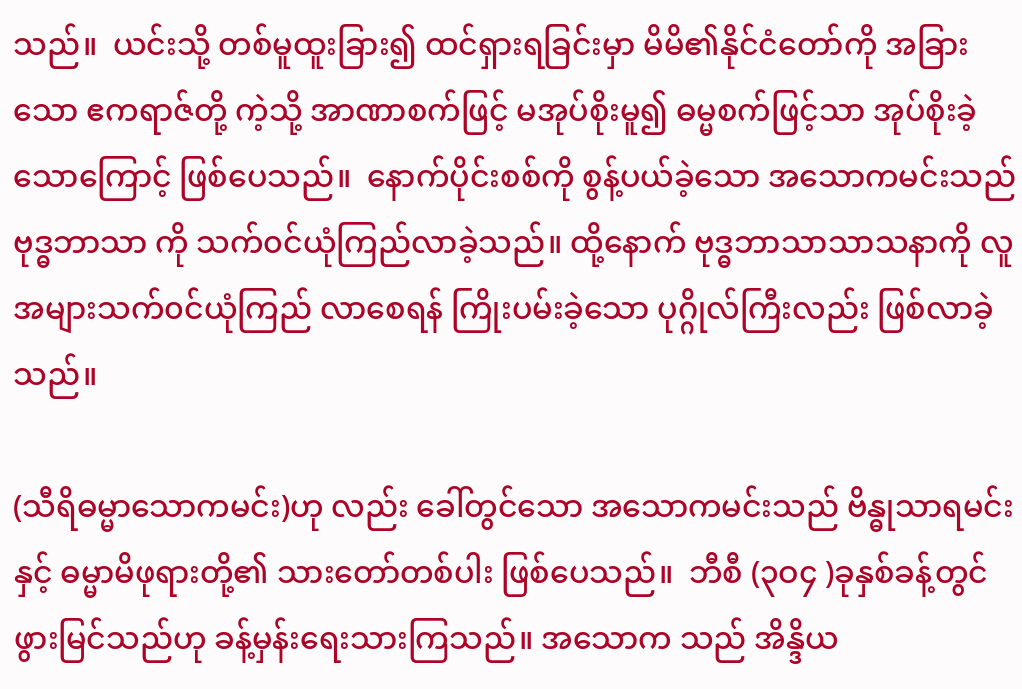သည်။  ယင်းသို့ တစ်မူထူးခြား၍ ထင်ရှားရခြင်းမှာ မိမိ၏နိုင်ငံတော်ကို အခြားသော ဧကရာဇ်တို့ ကဲ့သို့ အာဏာစက်ဖြင့် မအုပ်စိုးမူ၍ ဓမ္မစက်ဖြင့်သာ အုပ်စိုးခဲ့သောကြောင့် ဖြစ်ပေသည်။  နောက်ပိုင်းစစ်ကို စွန့်ပယ်ခဲ့သော အသောကမင်းသည် ဗုဒ္ဓဘာသာ ကို သက်၀င်ယုံကြည်လာခဲ့သည်။ ထို့နောက် ဗုဒ္ဓဘာသာသာသနာကို လူအများသက်၀င်ယုံကြည် လာစေရန် ကြိုးပမ်းခဲ့သော ပုဂ္ဂိုလ်ကြီးလည်း ဖြစ်လာခဲ့သည်။

(သီရိဓမ္မာသောကမင်း)ဟု လည်း ခေါ်တွင်သော အသောကမင်းသည် ဗိန္ဓုသာရမင်းနှင့် ဓမ္မာမိဖုရားတို့၏ သားတော်တစ်ပါး ဖြစ်ပေသည်။  ဘီစီ (၃ဝ၄ )ခုနှစ်ခန့်တွင် ဖွားမြင်သည်ဟု ခန့်မှန်းရေးသားကြသည်။ အသောက သည် အိန္ဒိယ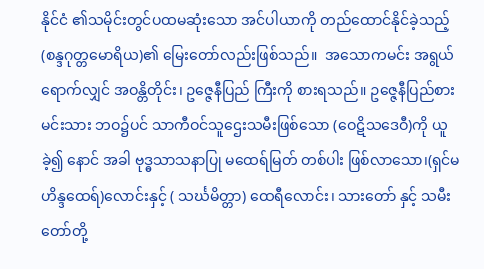နိုင်ငံ ၏သမိုင်းတွင်ပထမဆုံးသော အင်ပါယာကို တည်ထောင်နိုင်ခဲ့သည့် (စန္ဒဂုတ္တမောရိယ)၏ မြေးတော်လည်းဖြစ်သည်။  အသောကမင်း အရွယ်ရောက်လျှင် အဝန္တိတိုင်း၊ ဥဇ္ဇေနီပြည် ကြီးကို စားရသည်။ ဥဇ္ဇေနီပြည်စား မင်းသား ဘဝ၌ပင် သာကီဝင်သူဌေးသမီးဖြစ်သော (ဝေဋိသဒေဝီ)ကို ယူခဲ့၍ နောင် အခါ ဗုဒ္ဓသာသနာပြု မထေရ်မြတ် တစ်ပါး ဖြစ်လာသော၊(ရှင်မဟိန္ဒထေရ်)လောင်းနှင့် ( သင်္ဃမိတ္တာ) ထေရီလောင်း၊ သားတော် နှင့် သမီးတော်တို့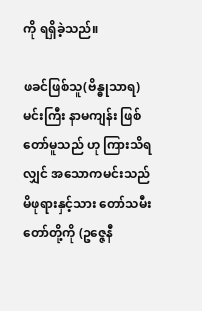ကို ရရှိခဲ့သည်။

ဖခင်ဖြစ်သူ(ဗိန္ဓုသာရ)မင်းကြီး နာမကျန်း ဖြစ်တော်မူသည် ဟု ကြားသိရလျှင် အသောကမင်းသည် မိဖုရားနှင့်သား တော်သမီးတော်တို့ကို (ဥဇ္ဇေနီ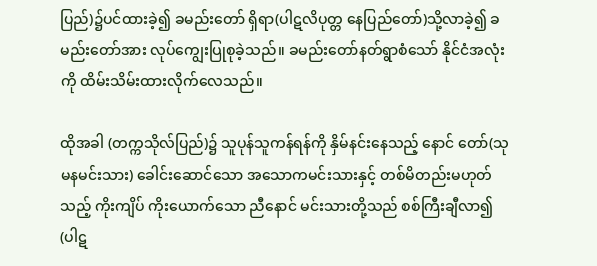ပြည်)၌ပင်ထားခဲ့၍ ခမည်းတော် ရှိရာ(ပါဋလိပုတ္တ နေပြည်တော်)သို့လာခဲ့၍ ခမည်းတော်အား လုပ်ကျွေးပြုစုခဲ့သည်။ ခမည်းတော်နတ်ရွာစံသော် နိုင်ငံအလုံးကို ထိမ်းသိမ်းထားလိုက်လေသည်။

ထိုအခါ (တက္ကသိုလ်ပြည်)၌ သူပုန်သူကန်ရန်ကို နှိမ်နင်းနေသည့် နောင် တော်(သုမနမင်းသား) ခေါင်းဆောင်သော အသောကမင်းသားနှင့် တစ်မိတည်းမဟုတ်သည့် ကိုးကျိပ် ကိုးယောက်သော ညီနောင် မင်းသားတို့သည် စစ်ကြီးချီလာ၍ (ပါဋ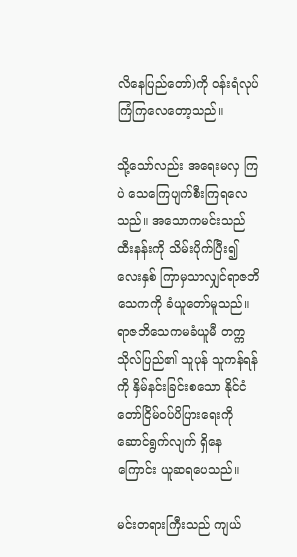လိနေပြည်တော်)ကို ဝန်းရံလုပ်ကြံကြလေတော့သည်။

သို့သော်လည်း အရေးမလှ ကြပဲ သေကြေပျက်စီးကြရလေသည်။ အသောကမင်းသည် ထီးနန်းကို သိမ်းပိုက်ပြီး၍ လေးနှစ် ကြာမှသာလျှင်ရာဇဘိသေကကို ခံယူတော်မူသည်။ ရာဇဘိသေကမခံယူမီ တက္ကသိုလ်ပြည်၏ သူပုန် သူကန်ရန်ကို နှိမ်နင်းခြင်းစသော နိုင်ငံတော်ငြိမ်ဝပ်ပိပြားရေးကို ဆောင်ရွက်လျက် ရှိနေကြောင်း ယူဆရပေသည်။

မင်းတရားကြီးသည် ကျယ်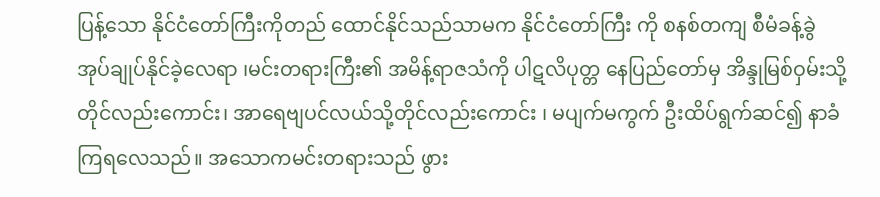ပြန့်သော နိုင်ငံတော်ကြီးကိုတည် ထောင်နိုင်သည်သာမက နိုင်ငံတော်ကြီး ကို စနစ်တကျ စီမံခန့်ခွဲအုပ်ချုပ်နိုင်ခဲ့လေရာ ၊မင်းတရားကြီး၏ အမိန့်ရာဇသံကို ပါဋလိပုတ္တ နေပြည်တော်မှ အိန္ဒုမြစ်ဝှမ်းသို့ တိုင်လည်းကောင်း၊ အာရေဗျပင်လယ်သို့တိုင်လည်းကောင်း ၊ မပျက်မကွက် ဦးထိပ်ရွက်ဆင်၍ နာခံကြရလေသည်။ အသောကမင်းတရားသည် ဖွား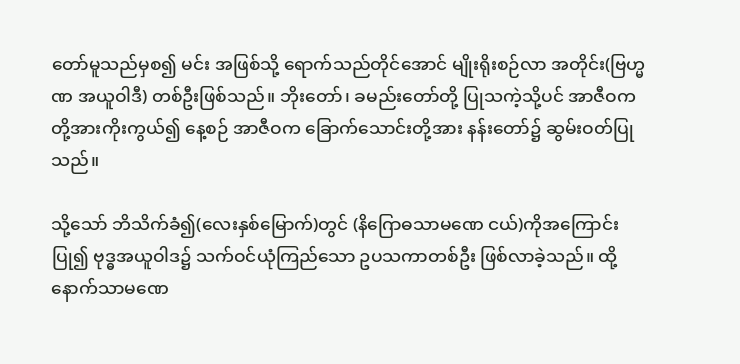တော်မူသည်မှစ၍ မင်း အဖြစ်သို့ ရောက်သည်တိုင်အောင် မျိုးရိုးစဉ်လာ အတိုင်း(ဗြဟ္မဏ အယူဝါဒီ) တစ်ဦးဖြစ်သည်။ ဘိုးတော်၊ ခမည်းတော်တို့ ပြုသကဲ့သို့ပင် အာဇီဝကတို့အားကိုးကွယ်၍ နေ့စဉ် အာဇီဝက ခြောက်သောင်းတို့အား နန်းတော်၌ ဆွမ်းဝတ်ပြုသည်။

သို့သော် ဘိသိက်ခံ၍(လေးနှစ်မြောက်)တွင် (နိဂြောဓသာမဏေ ငယ်)ကိုအကြောင်းပြု၍ ဗုဒ္ဓအယူဝါဒ၌ သက်ဝင်ယုံကြည်သော ဥပသကာတစ်ဦး ဖြစ်လာခဲ့သည်။ ထို့နောက်သာမဏေ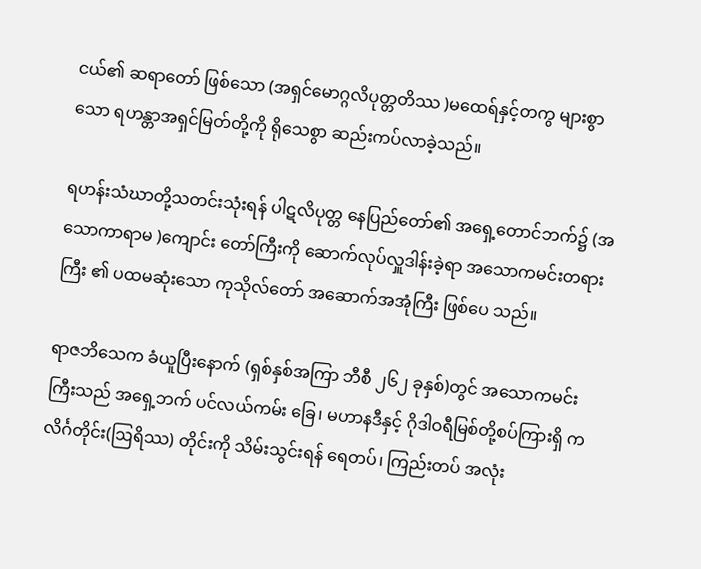ငယ်၏ ဆရာတော် ဖြစ်သော (အရှင်မောဂ္ဂလိပုတ္တတိဿ )မထေရ်နှင့်တကွ များစွာသော ရဟန္တာအရှင်မြတ်တို့ကို ရိုသေစွာ ဆည်းကပ်လာခဲ့သည်။

ရဟန်းသံဃာတို့သတင်းသုံးရန် ပါဋလိပုတ္တ နေပြည်တော်၏ အရှေ့တောင်ဘက်၌ (အသောကာရာမ )ကျောင်း တော်ကြီးကို ဆောက်လုပ်လှူဒါန်းခဲ့ရာ အသောကမင်းတရားကြီး ၏ ပထမဆုံးသော ကုသိုလ်တော် အဆောက်အအုံကြီး ဖြစ်ပေ သည်။

ရာဇဘိသေက ခံယူပြီးနောက် (ရှစ်နှစ်အကြာ ဘီစီ ၂၆၂ ခုနှစ်)တွင် အသောကမင်းကြီးသည် အရှေ့ဘက် ပင်လယ်ကမ်း ခြေ၊ မဟာနဒီနှင့် ဂိုဒါဝရီမြစ်တို့စပ်ကြားရှိ ကလိင်္ဂတိုင်း(ဩရိဿ) တိုင်းကို သိမ်းသွင်းရန် ရေတပ်၊ ကြည်းတပ် အလုံး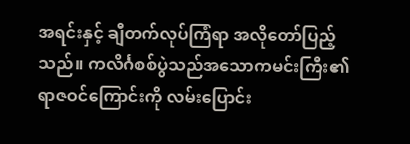အရင်းနှင့် ချီတက်လုပ်ကြံရာ အလိုတော်ပြည့်သည်။ ကလိင်္ဂစစ်ပွဲသည်အသောကမင်းကြီး၏ ရာဇဝင်ကြောင်းကို လမ်းပြောင်း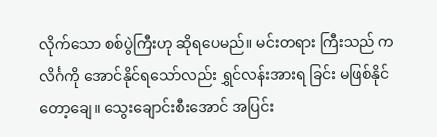လိုက်သော စစ်ပွဲကြီးဟု ဆိုရပေမည်။ မင်းတရား ကြီးသည် ကလိင်္ဂကို အောင်နိုင်ရသော်လည်း ရွှင်လန်းအားရ ခြင်း မဖြစ်နိုင်တော့ချေ။ သွေးချောင်းစီးအောင် အပြင်း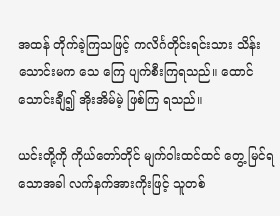အထန် တိုက်ခဲ့ကြသဖြင့် ကလိင်္ဂတိုင်းရင်းသား သိန်းသောင်းမက သေ ကြေ ပျက်စီးကြရသည်။ ထောင်သောင်းချီ၍ အိုးအိမ်မဲ့ ဖြစ်ကြ ရသည်။

ယင်းတို့ကို ကိုယ်တော်တိုင် မျက်ဝါးထင်ထင် တွေ့ မြင်ရသောအခါ လက်နက်အားကိုးဖြင့် သူတစ်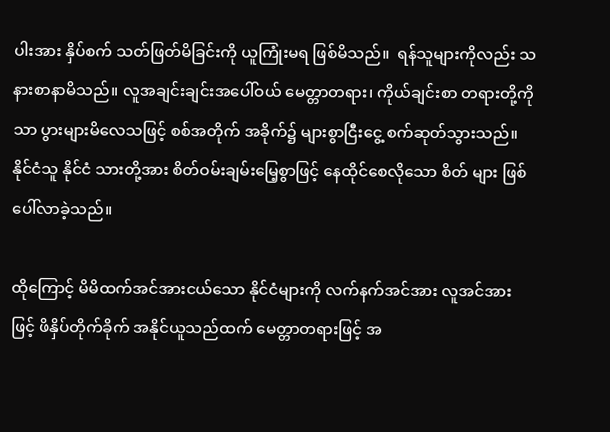ပါးအား နှိပ်စက် သတ်ဖြတ်မိခြင်းကို ယူကြုံးမရ ဖြစ်မိသည်။  ရန်သူများကိုလည်း သနားစာနာမိသည်။ လူအချင်းချင်းအပေါ်ဝယ် မေတ္တာတရား၊ ကိုယ်ချင်းစာ တရားတို့ကိုသာ ပွားများမိလေသဖြင့် စစ်အတိုက် အခိုက်၌ များစွာငြီးငွေ့ စက်ဆုတ်သွားသည်။  နိုင်ငံသူ နိုင်ငံ သားတို့အား စိတ်ဝမ်းချမ်းမြေ့စွာဖြင့် နေထိုင်စေလိုသော စိတ် များ ဖြစ်ပေါ်လာခဲ့သည်။

ထိုကြောင့် မိမိထက်အင်အားငယ်သော နိုင်ငံများကို လက်နက်အင်အား လူအင်အားဖြင့် ဖိနှိပ်တိုက်ခိုက် အနိုင်ယူသည်ထက် မေတ္တာတရားဖြင့် အ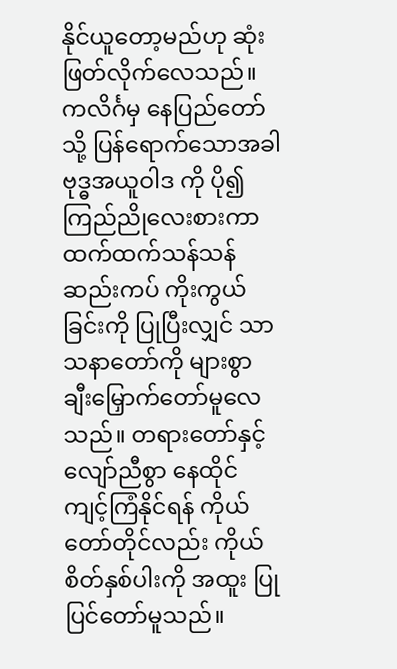နိုင်ယူတော့မည်ဟု ဆုံးဖြတ်လိုက်လေသည်။ကလိင်္ဂမှ နေပြည်တော်သို့ ပြန်ရောက်သောအခါ ဗုဒ္ဓအယူဝါဒ ကို ပို၍ ကြည်ညိုလေးစားကာ ထက်ထက်သန်သန် ဆည်းကပ် ကိုးကွယ်ခြင်းကို ပြုပြီးလျှင် သာသနာတော်ကို များစွာ ချီးမြှောက်တော်မူလေသည်။ တရားတော်နှင့်လျော်ညီစွာ နေထိုင် ကျင့်ကြံနိုင်ရန် ကိုယ်တော်တိုင်လည်း ကိုယ်စိတ်နှစ်ပါးကို အထူး ပြုပြင်တော်မူသည်။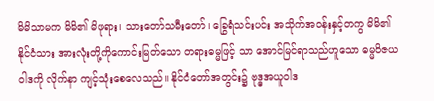မိမိသာမက မိမိ၏ မိဖုရား၊ သားတော်သမီးတော်၊ ခြွေရံသင်းပင်း အသိုက်အဝန်းနှင့်တကွ မိမိ၏ နိုင်ငံသား အားလုံးတို့ကိုကောင်းမြတ်သော တရားဓမ္မဖြင့် သာ အောင်မြင်ရာသည်ဟူသော ဓမ္မဝိဇယဝါဒကို လိုက်နာ ကျင့်သုံးစေလေသည်။ နိုင်ငံတော်အတွင်း၌ ဗုဒ္ဓအယူဝါဒ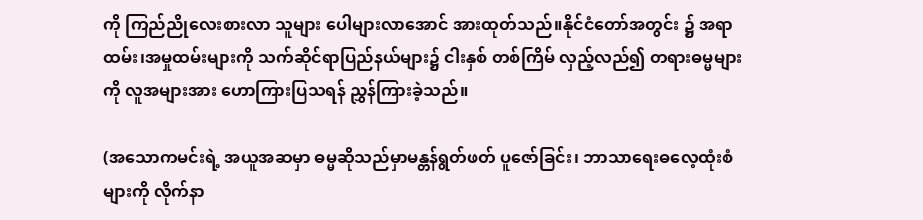ကို ကြည်ညိုလေးစားလာ သူများ ပေါများလာအောင် အားထုတ်သည်။နိုင်ငံတော်အတွင်း ၌ အရာထမ်း၊အမှုထမ်းများကို သက်ဆိုင်ရာပြည်နယ်များ၌ ငါးနှစ် တစ်ကြိမ် လှည့်လည်၍ တရားဓမ္မများကို လူအများအား ဟောကြားပြသရန် ညွှန်ကြားခဲ့သည်။

(အသောကမင်းရဲ့ အယူအဆမှာ ဓမ္မဆိုသည်မှာမန္တန်ရွတ်ဖတ် ပူဇော်ခြင်း၊ ဘာသာရေးဓလေ့ထုံးစံများကို လိုက်နာ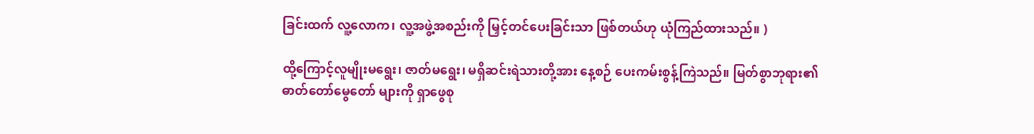ခြင်းထက် လူ့လောက၊ လူ့အဖွဲ့အစည်းကို မြှင့်တင်ပေးခြင်းသာ ဖြစ်တယ်ဟု ယုံကြည်ထားသည်။ )

ထို့ကြောင့်လူမျိုးမရွေး၊ ဇာတ်မရွေး၊ မရှိဆင်းရဲသားတို့အား နေ့စဉ် ပေးကမ်းစွန့်ကြဲသည်။ မြတ်စွာဘုရား၏ ဓာတ်တော်မွေတော် များကို ရှာဖွေစု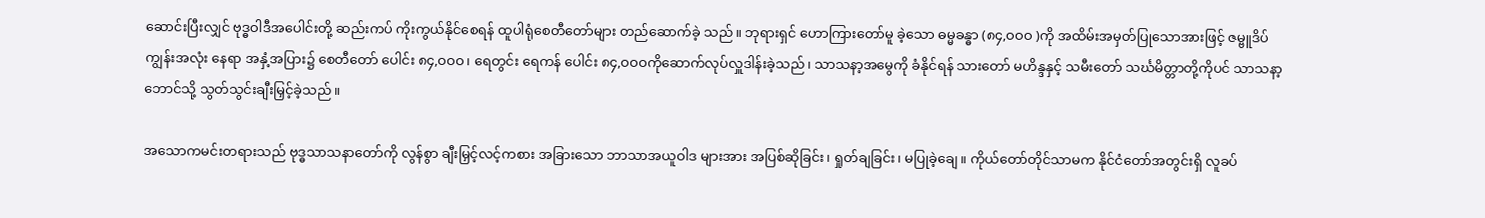ဆောင်းပြီးလျှင် ဗုဒ္ဓဝါဒီအပေါင်းတို့ ဆည်းကပ် ကိုးကွယ်နိုင်စေရန် ထူပါရုံစေတီတော်များ တည်ဆောက်ခဲ့ သည်။ ဘုရားရှင် ဟောကြားတော်မူ ခဲ့သော ဓမ္မခန္ဓာ (၈၄,ဝဝဝ )ကို အထိမ်းအမှတ်ပြုသောအားဖြင့် ဇမ္ဗူဒိပ်ကျွန်းအလုံး နေရာ အနှံ့အပြား၌ စေတီတော် ပေါင်း ၈၄,ဝဝဝ၊ ရေတွင်း ရေကန် ပေါင်း ၈၄,ဝဝဝကိုဆောက်လုပ်လှူဒါန်းခဲ့သည်၊ သာသနာ့အမွေကို ခံနိုင်ရန် သားတော် မဟိန္ဒနှင့် သမီးတော် သင်္ဃမိတ္တာတို့ကိုပင် သာသနာ့ဘောင်သို့ သွတ်သွင်းချီးမြှင့်ခဲ့သည်။

အသောကမင်းတရားသည် ဗုဒ္ဓသာသနာတော်ကို လွန်စွာ ချီးမြှင့်လင့်ကစား အခြားသော ဘာသာအယူဝါဒ များအား အပြစ်ဆိုခြင်း၊ ရှုတ်ချခြင်း၊ မပြုခဲ့ချေ။ ကိုယ်တော်တိုင်သာမက နိုင်ငံတော်အတွင်းရှိ လူခပ်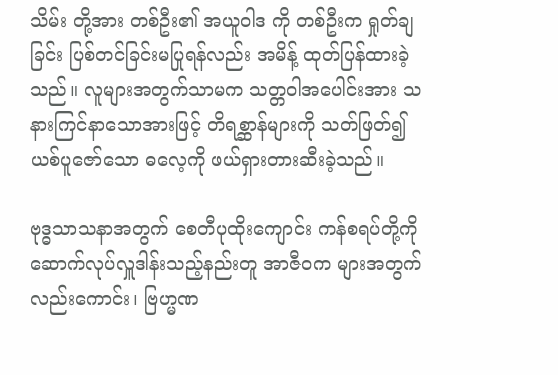သိမ်း တို့အား တစ်ဦး၏ အယူဝါဒ ကို တစ်ဦးက ရှုတ်ချခြင်း ပြစ်တင်ခြင်းမပြုရန်လည်း အမိန့် ထုတ်ပြန်ထားခဲ့သည်။ လူများအတွက်သာမက သတ္တဝါအပေါင်းအား သနားကြင်နာသောအားဖြင့် တိရစ္ဆာန်များကို သတ်ဖြတ်၍ယစ်ပူဇော်သော ဓလေ့ကို ဖယ်ရှားတားဆီးခဲ့သည်။

ဗုဒ္ဓသာသနာအတွက် စေတီပုထိုးကျောင်း ကန်စရပ်တို့ကို ဆောက်လုပ်လှူဒါန်းသည့်နည်းတူ အာဇီဝက များအတွက် လည်းကောင်း၊ ဗြဟ္မဏ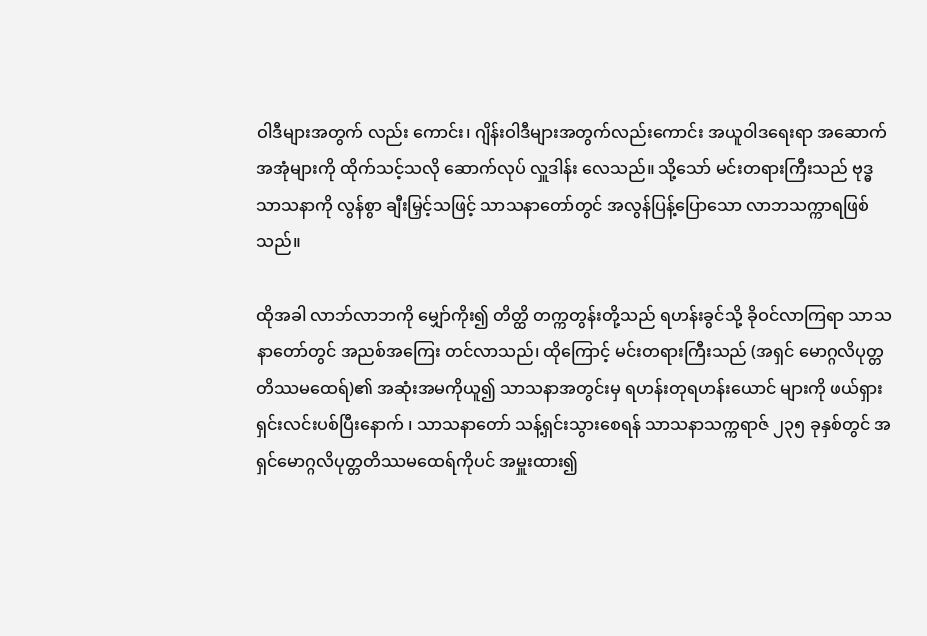ဝါဒီများအတွက် လည်း ကောင်း၊ ဂျိန်းဝါဒီများအတွက်လည်းကောင်း အယူဝါဒရေးရာ အဆောက်အအုံများကို ထိုက်သင့်သလို ဆောက်လုပ် လှူဒါန်း လေသည်။ သို့သော် မင်းတရားကြီးသည် ဗုဒ္ဓသာသနာကို လွန်စွာ ချီးမြှင့်သဖြင့် သာသနာတော်တွင် အလွန်ပြန့်ပြောသော လာဘသက္ကာရဖြစ်သည်။

ထိုအခါ လာဘ်လာဘကို မျှော်ကိုး၍ တိတ္ထိ တက္ကတွန်းတို့သည် ရဟန်းခွင်သို့ ခိုဝင်လာကြရာ သာသနာတော်တွင် အညစ်အကြေး တင်လာသည်၊ ထိုကြောင့် မင်းတရားကြီးသည် (အရှင် မောဂ္ဂလိပုတ္တတိဿမထေရ်)၏ အဆုံးအမကိုယူ၍ သာသနာအတွင်းမှ ရဟန်းတုရဟန်းယောင် များကို ဖယ်ရှား ရှင်းလင်းပစ်ပြီးနောက် ၊ သာသနာတော် သန့်ရှင်းသွားစေရန် သာသနာသက္ကရာဇ် ၂၃၅ ခုနှစ်တွင် အရှင်မောဂ္ဂလိပုတ္တတိဿမထေရ်ကိုပင် အမှူးထား၍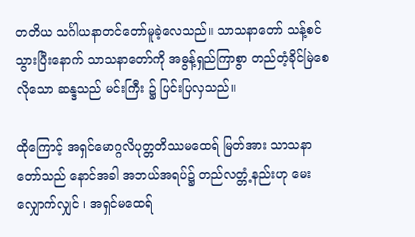တတိယ သင်္ဂါယနာတင်တော်မူခဲ့လေသည်။ သာသနာတော် သန့်စင်သွားပြီးနောက် သာသနာတော်ကို အဓွန့်ရှည်ကြာစွာ တည်တံ့ခိုင်မြဲစေလိုသော ဆန္ဒသည် မင်းကြီး ၌ ပြင်းပြလှသည်။

ထိုကြောင့် အရှင်မောဂ္ဂလိပုတ္တတိဿမထေရ် မြတ်အား သာသနာတော်သည် နောင်အခါ အဘယ်အရပ်၌ တည်လတ္တံ့နည်းဟု မေးလျှောက်လျှင် ၊ အရှင်မထေရ်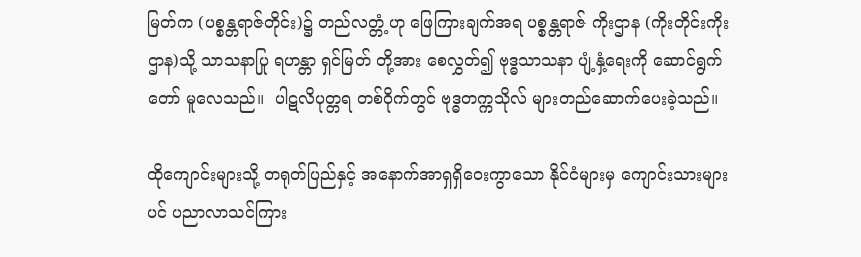မြတ်က (ပစ္စန္တရာဇ်တိုင်း)၌ တည်လတ္တံ့ဟု ဖြေကြားချက်အရ ပစ္စန္တရာဇ် ကိုးဌာန (ကိုးတိုင်းကိုးဌာန)သို့ သာသနာပြု ရဟန္တာ ရှင်မြတ် တို့အား စေလွှတ်၍ ဗုဒ္ဓသာသနာ ပျံ့နှံ့ရေးကို ဆောင်ရွက်တော် မူလေသည်။  ပါဋလိပုတ္တရ တစ်ဝိုက်တွင် ဗုဒ္ဓတက္ကသိုလ် များတည်ဆောက်ပေးခဲ့သည်။

ထိုကျောင်းများသို့ တရုတ်ပြည်နှင့် အနောက်အာရှရှိဝေးကွာသော နိုင်ငံများမှ ကျောင်းသားများပင် ပညာလာသင်ကြား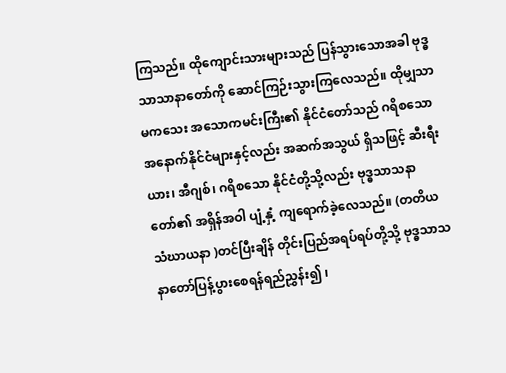ကြသည်။ ထိုကျောင်းသားများသည် ပြန်သွားသောအခါ ဗုဒ္ဓသာသာနာတော်ကို ဆောင်ကြဉ်းသွားကြလေသည်။ ထိုမျှသာမကသေး အသောကမင်းကြီး၏ နိုင်ငံတော်သည် ဂရိစသော အနောက်နိုင်ငံများနှင့်လည်း အဆက်အသွယ် ရှိသဖြင့် ဆီးရီးယား၊ အီဂျစ်၊ ဂရိစသော နိုင်ငံတို့သို့လည်း ဗုဒ္ဓသာသနာတော်၏ အရှိန်အဝါ ပျံ့နှံ့ ကျရောက်ခဲ့လေသည်။ (တတိယသံဃာယနာ )တင်ပြီးချိန် တိုင်းပြည်အရပ်ရပ်တို့သို့ ဗုဒ္ဓသာသနာတော်ပြန့်ပွားစေရန်ရည်ညွှန်း၍ ၊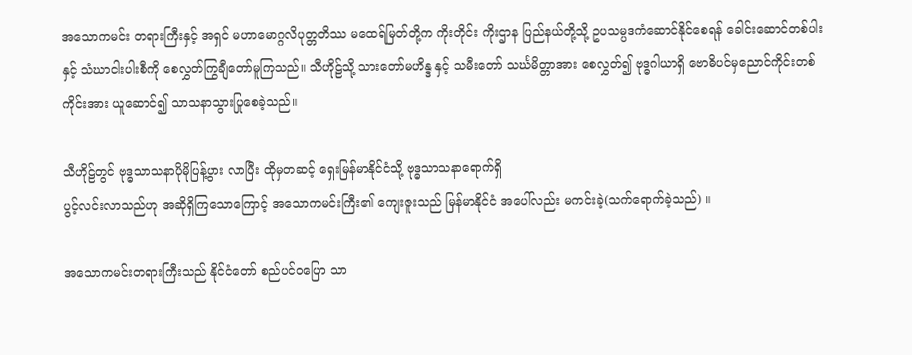အသောကမင်း တရားကြီးနှင့် အရှင် မဟာမောဂ္ဂလိပုတ္တတိဿ မထေရ်မြတ်တို့က ကိုးတိုင်း ကိုးဌာန ပြည်နယ်တို့သို့ ဥပသမ္ပဒကံဆောင်နိုင်စေရန် ခေါင်းဆောင်တစ်ပါးနှင့် သံဃာငါးပါးစီကို စေလွှတ်ကြွချီတော်မူကြသည်။ သီဟိုဠ်သို့ သားတော်မဟိန္ဒ နှင့် သမီးတော် သင်္ဃမိတ္တာအား စေလွှတ်၍ ဗုဒ္ဓဂါယာရှိ ဗောဓိပင်မှညောင်ကိုင်းတစ်ကိုင်းအား ယူဆောင်၍ သာသနာသွားပြုစေခဲ့သည်။

သီဟိုဠ်တွင် ဗုဒ္ဓသာသနာပိုမိုပြန့်ပွား လာပြီး ထိုမှတဆင့် ရှေးမြန်မာနိုင်ငံသို့ ဗုဒ္ဓသာသနာရောက်ရှိ
ပွင့်လင်းလာသည်ဟု အဆိုရှိကြသောကြောင့် အသောကမင်းကြီး၏ ကျေးဇူးသည် မြန်မာနိုင်ငံ အပေါ်လည်း မကင်းခဲ့(သက်ရောက်ခဲ့သည်) ။

အသောကမင်းတရားကြီးသည် နိုင်ငံတော် စည်ပင်ဝပြော သာ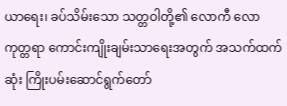ယာရေး၊ ခပ်သိမ်းသော သတ္တဝါတို့၏ လောကီ လောကုတ္တရာ ကောင်းကျိုးချမ်းသာရေးအတွက် အသက်ထက် ဆုံး ကြိုးပမ်းဆောင်ရွက်တော်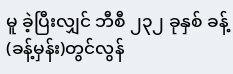မူ ခဲ့ပြီးလျှင် ဘီစီ ၂၃၂ ခုနှစ် ခန့်(ခန့်မှန်း)တွင်လွန်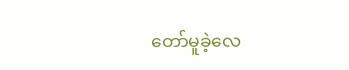တော်မူခဲ့လေ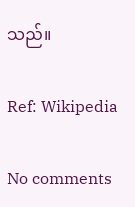သည်။

Ref: Wikipedia

No comments